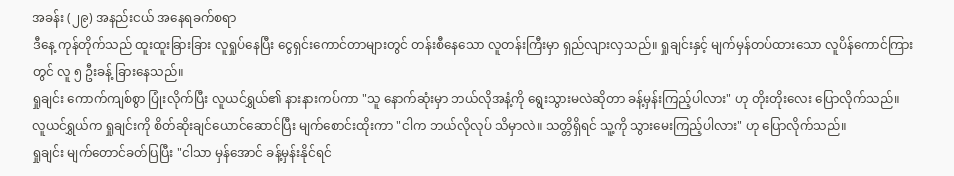အခန်း (၂၉) အနည်းငယ် အနေရခက်စရာ
ဒီနေ့ ကုန်တိုက်သည် ထူးထူးခြားခြား လူရှုပ်နေပြီး ငွေရှင်းကောင်တာများတွင် တန်းစီနေသော လူတန်းကြီးမှာ ရှည်လျားလှသည်။ ရှုချင်းနှင့် မျက်မှန်တပ်ထားသော လူပိန်ကောင်ကြားတွင် လူ ၅ ဦးခန့် ခြားနေသည်။
ရှုချင်း ကောက်ကျစ်စွာ ပြုံးလိုက်ပြီး လူယင်ရွှယ်၏ နားနားကပ်ကာ "သူ နောက်ဆုံးမှာ ဘယ်လိုအနံ့ကို ရွေးသွားမလဲဆိုတာ ခန့်မှန်းကြည့်ပါလား" ဟု တိုးတိုးလေး ပြောလိုက်သည်။
လူယင်ရွှယ်က ရှုချင်းကို စိတ်ဆိုးချင်ယောင်ဆောင်ပြီး မျက်စောင်းထိုးကာ "ငါက ဘယ်လိုလုပ် သိမှာလဲ။ သတ္တိရှိရင် သူ့ကို သွားမေးကြည့်ပါလား" ဟု ပြောလိုက်သည်။
ရှုချင်း မျက်တောင်ခတ်ပြပြီး "ငါသာ မှန်အောင် ခန့်မှန်းနိုင်ရင်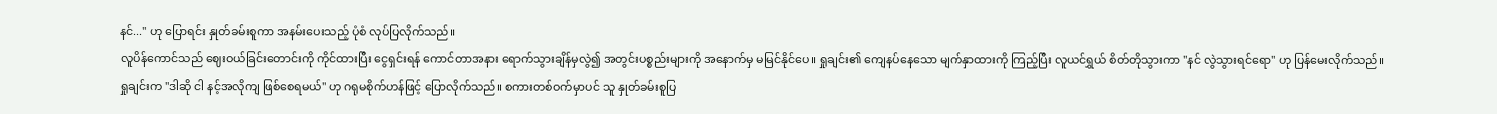နင်..." ဟု ပြောရင်း နှုတ်ခမ်းစူကာ အနမ်းပေးသည့် ပုံစံ လုပ်ပြလိုက်သည်။
လူပိန်ကောင်သည် ဈေးဝယ်ခြင်းတောင်းကို ကိုင်ထားပြီး ငွေရှင်းရန် ကောင်တာအနား ရောက်သွားချိန်မှလွဲ၍ အတွင်းပစ္စည်းများကို အနောက်မှ မမြင်နိုင်ပေ။ ရှုချင်း၏ ကျေနပ်နေသော မျက်နှာထားကို ကြည့်ပြီး လူယင်ရွှယ် စိတ်တိုသွားကာ "နင် လွဲသွားရင်ရော" ဟု ပြန်မေးလိုက်သည်။
ရှုချင်းက "ဒါဆို ငါ နင့်အလိုကျ ဖြစ်စေရမယ်" ဟု ဂရုမစိုက်ဟန်ဖြင့် ပြောလိုက်သည်။ စကားတစ်ဝက်မှာပင် သူ နှုတ်ခမ်းစူပြ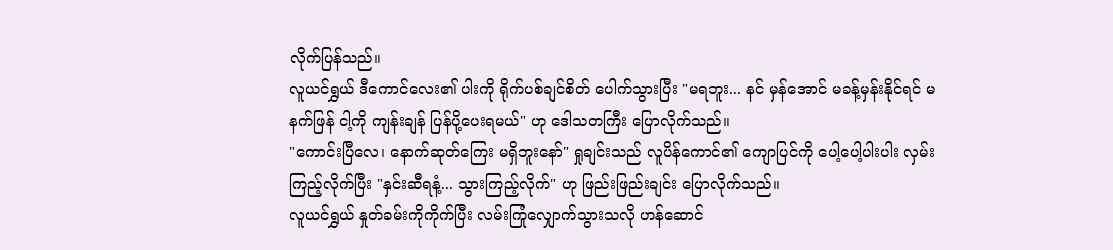လိုက်ပြန်သည်။
လူယင်ရွှယ် ဒီကောင်လေး၏ ပါးကို ရိုက်ပစ်ချင်စိတ် ပေါက်သွားပြီး "မရဘူး... နင် မှန်အောင် မခန့်မှန်းနိုင်ရင် မနက်ဖြန် ငါ့ကို ကျန်းချန် ပြန်ပို့ပေးရမယ်" ဟု ဒေါသတကြီး ပြောလိုက်သည်။
"ကောင်းပြီလေ၊ နောက်ဆုတ်ကြေး မရှိဘူးနော်" ရှုချင်းသည် လူပိန်ကောင်၏ ကျောပြင်ကို ပေါ့ပေါ့ပါးပါး လှမ်းကြည့်လိုက်ပြီး "နှင်းဆီရနံ့... သွားကြည့်လိုက်" ဟု ဖြည်းဖြည်းချင်း ပြောလိုက်သည်။
လူယင်ရွှယ် နှုတ်ခမ်းကိုကိုက်ပြီး လမ်းကြုံလျှောက်သွားသလို ဟန်ဆောင်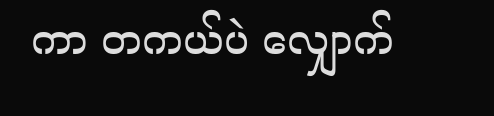ကာ တကယ်ပဲ လျှောက်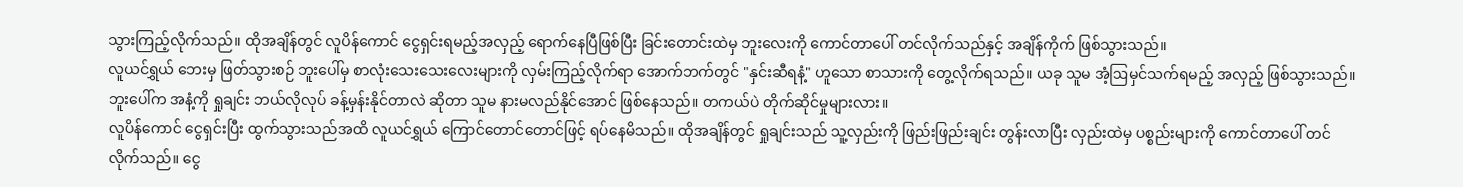သွားကြည့်လိုက်သည်။ ထိုအချိန်တွင် လူပိန်ကောင် ငွေရှင်းရမည့်အလှည့် ရောက်နေပြီဖြစ်ပြီး ခြင်းတောင်းထဲမှ ဘူးလေးကို ကောင်တာပေါ် တင်လိုက်သည်နှင့် အချိန်ကိုက် ဖြစ်သွားသည်။
လူယင်ရွှယ် ဘေးမှ ဖြတ်သွားစဉ် ဘူးပေါ်မှ စာလုံးသေးသေးလေးများကို လှမ်းကြည့်လိုက်ရာ အောက်ဘက်တွင် "နှင်းဆီရနံ့" ဟူသော စာသားကို တွေ့လိုက်ရသည်။ ယခု သူမ အံ့ဩမှင်သက်ရမည့် အလှည့် ဖြစ်သွားသည်။ ဘူးပေါ်က အနံ့ကို ရှုချင်း ဘယ်လိုလုပ် ခန့်မှန်းနိုင်တာလဲ ဆိုတာ သူမ နားမလည်နိုင်အောင် ဖြစ်နေသည်။ တကယ်ပဲ တိုက်ဆိုင်မှုများလား။
လူပိန်ကောင် ငွေရှင်းပြီး ထွက်သွားသည်အထိ လူယင်ရွှယ် ကြောင်တောင်တောင်ဖြင့် ရပ်နေမိသည်။ ထိုအချိန်တွင် ရှုချင်းသည် သူ့လှည်းကို ဖြည်းဖြည်းချင်း တွန်းလာပြီး လှည်းထဲမှ ပစ္စည်းများကို ကောင်တာပေါ် တင်လိုက်သည်။ ငွေ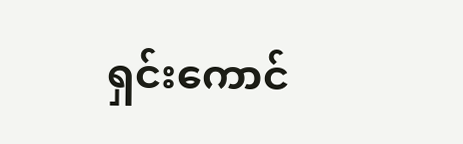ရှင်းကောင်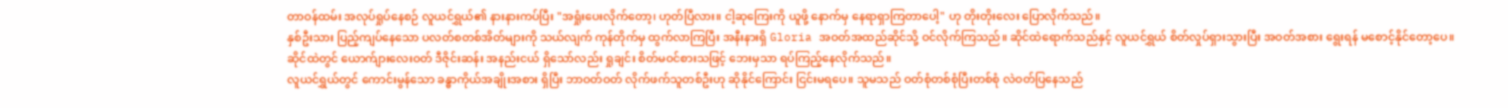တာဝန်ထမ်း အလုပ်ရှုပ်နေစဉ် လူယင်ရွှယ်၏ နားနားကပ်ပြီး "အရှုံးပေးလိုက်တော့၊ ဟုတ်ပြီလား။ ငါ့ဆုကြေးကို ယူဖို့ နောက်မှ နေရာရှာကြတာပေါ့" ဟု တိုးတိုးလေး ပြောလိုက်သည်။
နှစ်ဦးသား ပြည့်ကျပ်နေသော ပလတ်စတစ်အိတ်များကို သယ်လျက် ကုန်တိုက်မှ ထွက်လာကြပြီး အနီးနားရှိ Gloria အဝတ်အထည်ဆိုင်သို့ ဝင်လိုက်ကြသည်။ ဆိုင်ထဲရောက်သည်နှင့် လူယင်ရွှယ် စိတ်လှုပ်ရှားသွားပြီး အဝတ်အစား ရွေးရန် မစောင့်နိုင်တော့ပေ။
ဆိုင်ထဲတွင် ယောက်ျားလေးဝတ် ဒီဇိုင်းဆန်း အနည်းငယ် ရှိသော်လည်း ရှုချင်း စိတ်မဝင်စားသဖြင့် ဘေးမှသာ ရပ်ကြည့်နေလိုက်သည်။
လူယင်ရွှယ်တွင် ကောင်းမွန်သော ခန္ဓာကိုယ်အချိုးအစား ရှိပြီး ဘာဝတ်ဝတ် လိုက်ဖက်သူတစ်ဦးဟု ဆိုနိုင်ကြောင်း ငြင်းမရပေ။ သူမသည် ဝတ်စုံတစ်စုံပြီးတစ်စုံ လဲဝတ်ပြနေသည်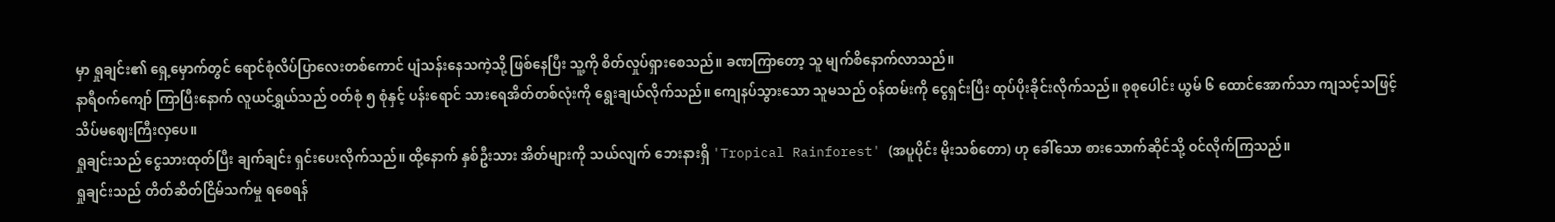မှာ ရှုချင်း၏ ရှေ့မှောက်တွင် ရောင်စုံလိပ်ပြာလေးတစ်ကောင် ပျံသန်းနေသကဲ့သို့ ဖြစ်နေပြီး သူ့ကို စိတ်လှုပ်ရှားစေသည်။ ခဏကြာတော့ သူ မျက်စိနောက်လာသည်။
နာရီဝက်ကျော် ကြာပြီးနောက် လူယင်ရွှယ်သည် ဝတ်စုံ ၅ စုံနှင့် ပန်းရောင် သားရေအိတ်တစ်လုံးကို ရွေးချယ်လိုက်သည်။ ကျေနပ်သွားသော သူမသည် ဝန်ထမ်းကို ငွေရှင်းပြီး ထုပ်ပိုးခိုင်းလိုက်သည်။ စုစုပေါင်း ယွမ် ၆ ထောင်အောက်သာ ကျသင့်သဖြင့် သိပ်မဈေးကြီးလှပေ။
ရှုချင်းသည် ငွေသားထုတ်ပြီး ချက်ချင်း ရှင်းပေးလိုက်သည်။ ထို့နောက် နှစ်ဦးသား အိတ်များကို သယ်လျက် ဘေးနားရှိ 'Tropical Rainforest' (အပူပိုင်း မိုးသစ်တော) ဟု ခေါ်သော စားသောက်ဆိုင်သို့ ဝင်လိုက်ကြသည်။
ရှုချင်းသည် တိတ်ဆိတ်ငြိမ်သက်မှု ရစေရန်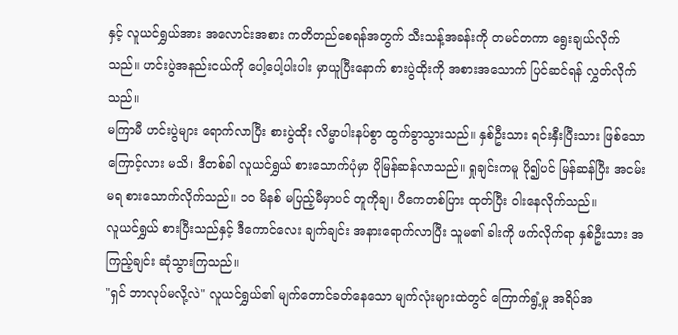နှင့် လူယင်ရွှယ်အား အလောင်းအစား ကတိတည်စေရန်အတွက် သီးသန့်အခန်းကို တမင်တကာ ရွေးချယ်လိုက်သည်။ ဟင်းပွဲအနည်းငယ်ကို ပေါ့ပေါ့ပါးပါး မှာယူပြီးနောက် စားပွဲထိုးကို အစားအသောက် ပြင်ဆင်ရန် လွှတ်လိုက်သည်။
မကြာမီ ဟင်းပွဲများ ရောက်လာပြီး စားပွဲထိုး လိမ္မာပါးနပ်စွာ ထွက်ခွာသွားသည်။ နှစ်ဦးသား ရင်းနှီးပြီးသား ဖြစ်သောကြောင့်လား မသိ၊ ဒီတစ်ခါ လူယင်ရွှယ် စားသောက်ပုံမှာ ပိုမြန်ဆန်လာသည်။ ရှုချင်းကမူ ပို၍ပင် မြန်ဆန်ပြီး အငမ်းမရ စားသောက်လိုက်သည်။ ၁၀ မိနစ် မပြည့်မီမှာပင် တူကိုချ၊ ပီကေတစ်ပြား ထုတ်ပြီး ဝါးနေလိုက်သည်။
လူယင်ရွှယ် စားပြီးသည်နှင့် ဒီကောင်လေး ချက်ချင်း အနားရောက်လာပြီး သူမ၏ ခါးကို ဖက်လိုက်ရာ နှစ်ဦးသား အကြည့်ချင်း ဆုံသွားကြသည်။
"ရှင် ဘာလုပ်မလို့လဲ" လူယင်ရွှယ်၏ မျက်တောင်ခတ်နေသော မျက်လုံးများထဲတွင် ကြောက်ရွံ့မှု အရိပ်အ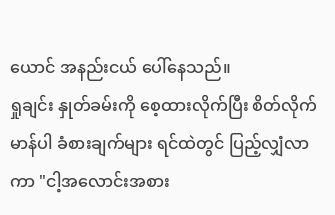ယောင် အနည်းငယ် ပေါ်နေသည်။
ရှုချင်း နှုတ်ခမ်းကို စေ့ထားလိုက်ပြီး စိတ်လိုက်မာန်ပါ ခံစားချက်များ ရင်ထဲတွင် ပြည့်လျှံလာကာ "ငါ့အလောင်းအစား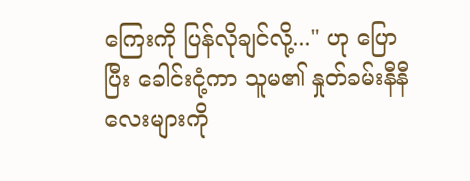ကြေးကို ပြန်လိုချင်လို့..." ဟု ပြောပြီး ခေါင်းငုံ့ကာ သူမ၏ နှုတ်ခမ်းနီနီလေးများကို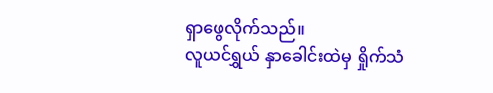ရှာဖွေလိုက်သည်။
လူယင်ရွှယ် နှာခေါင်းထဲမှ ရှိုက်သံ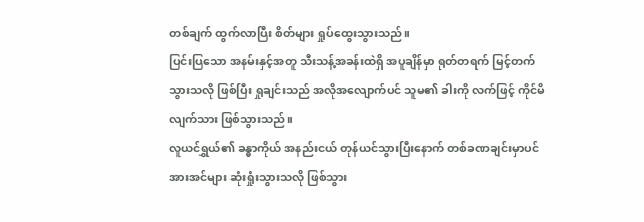တစ်ချက် ထွက်လာပြီး စိတ်များ ရှုပ်ထွေးသွားသည်။
ပြင်းပြသော အနမ်းနှင့်အတူ သီးသန့်အခန်းထဲရှိ အပူချိန်မှာ ရုတ်တရက် မြင့်တက်သွားသလို ဖြစ်ပြီး ရှုချင်းသည် အလိုအလျောက်ပင် သူမ၏ ခါးကို လက်ဖြင့် ကိုင်မိလျက်သား ဖြစ်သွားသည်။
လူယင်ရွှယ်၏ ခန္ဓာကိုယ် အနည်းငယ် တုန်ယင်သွားပြီးနောက် တစ်ခဏချင်းမှာပင် အားအင်များ ဆုံးရှုံးသွားသလို ဖြစ်သွား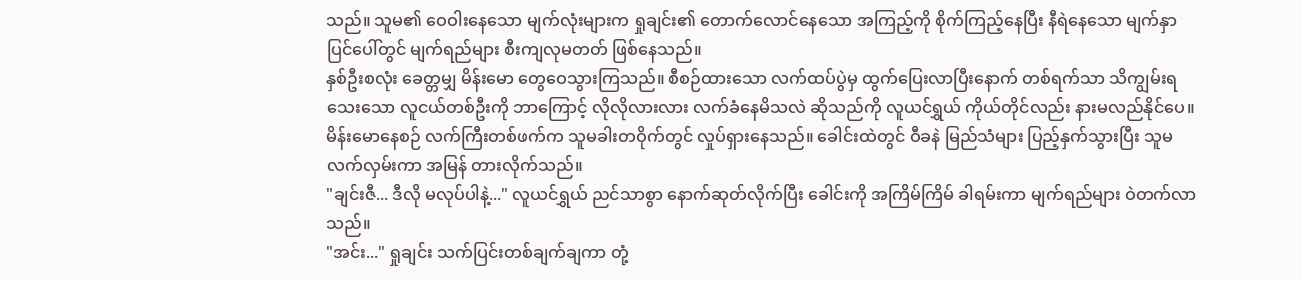သည်။ သူမ၏ ဝေဝါးနေသော မျက်လုံးများက ရှုချင်း၏ တောက်လောင်နေသော အကြည့်ကို စိုက်ကြည့်နေပြီး နီရဲနေသော မျက်နှာပြင်ပေါ်တွင် မျက်ရည်များ စီးကျလုမတတ် ဖြစ်နေသည်။
နှစ်ဦးစလုံး ခေတ္တမျှ မိန်းမော တွေဝေသွားကြသည်။ စီစဉ်ထားသော လက်ထပ်ပွဲမှ ထွက်ပြေးလာပြီးနောက် တစ်ရက်သာ သိကျွမ်းရသေးသော လူငယ်တစ်ဦးကို ဘာကြောင့် လိုလိုလားလား လက်ခံနေမိသလဲ ဆိုသည်ကို လူယင်ရွှယ် ကိုယ်တိုင်လည်း နားမလည်နိုင်ပေ။ မိန်းမောနေစဉ် လက်ကြီးတစ်ဖက်က သူမခါးတဝိုက်တွင် လှုပ်ရှားနေသည်။ ခေါင်းထဲတွင် ဝီခနဲ မြည်သံများ ပြည့်နှက်သွားပြီး သူမ လက်လှမ်းကာ အမြန် တားလိုက်သည်။
"ချင်းဇီ... ဒီလို မလုပ်ပါနဲ့..." လူယင်ရွှယ် ညင်သာစွာ နောက်ဆုတ်လိုက်ပြီး ခေါင်းကို အကြိမ်ကြိမ် ခါရမ်းကာ မျက်ရည်များ ဝဲတက်လာသည်။
"အင်း..." ရှုချင်း သက်ပြင်းတစ်ချက်ချကာ တုံ့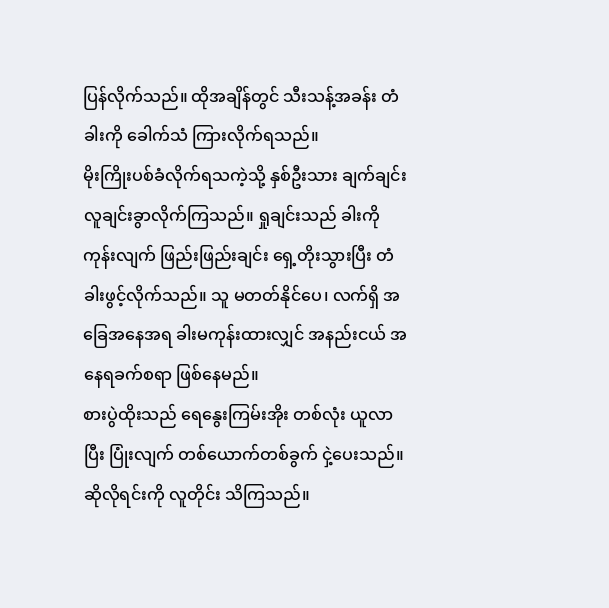ပြန်လိုက်သည်။ ထိုအချိန်တွင် သီးသန့်အခန်း တံခါးကို ခေါက်သံ ကြားလိုက်ရသည်။
မိုးကြိုးပစ်ခံလိုက်ရသကဲ့သို့ နှစ်ဦးသား ချက်ချင်း လူချင်းခွာလိုက်ကြသည်။ ရှုချင်းသည် ခါးကိုကုန်းလျက် ဖြည်းဖြည်းချင်း ရှေ့တိုးသွားပြီး တံခါးဖွင့်လိုက်သည်။ သူ မတတ်နိုင်ပေ၊ လက်ရှိ အခြေအနေအရ ခါးမကုန်းထားလျှင် အနည်းငယ် အနေရခက်စရာ ဖြစ်နေမည်။
စားပွဲထိုးသည် ရေနွေးကြမ်းအိုး တစ်လုံး ယူလာပြီး ပြုံးလျက် တစ်ယောက်တစ်ခွက် ငှဲ့ပေးသည်။ ဆိုလိုရင်းကို လူတိုင်း သိကြသည်။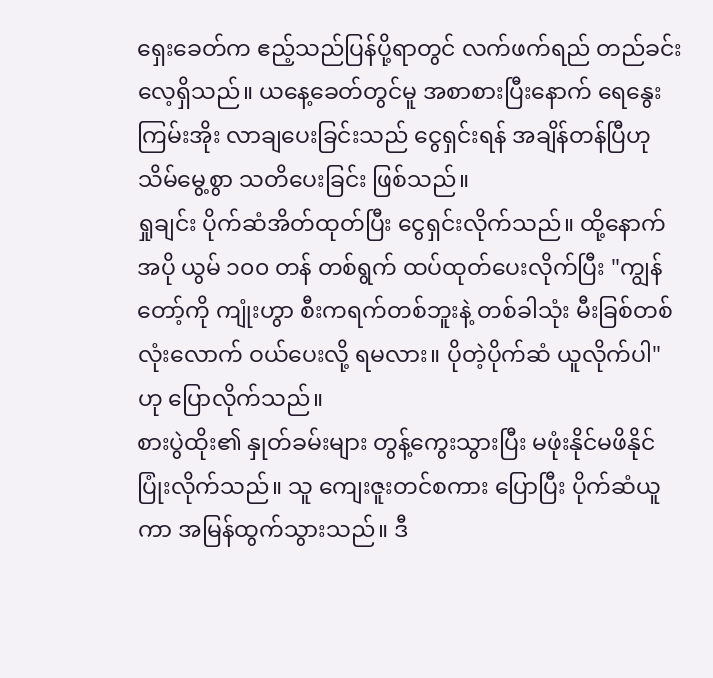ရှေးခေတ်က ဧည့်သည်ပြန်ပို့ရာတွင် လက်ဖက်ရည် တည်ခင်းလေ့ရှိသည်။ ယနေ့ခေတ်တွင်မူ အစာစားပြီးနောက် ရေနွေးကြမ်းအိုး လာချပေးခြင်းသည် ငွေရှင်းရန် အချိန်တန်ပြီဟု သိမ်မွေ့စွာ သတိပေးခြင်း ဖြစ်သည်။
ရှုချင်း ပိုက်ဆံအိတ်ထုတ်ပြီး ငွေရှင်းလိုက်သည်။ ထို့နောက် အပို ယွမ် ၁၀၀ တန် တစ်ရွက် ထပ်ထုတ်ပေးလိုက်ပြီး "ကျွန်တော့်ကို ကျုံးဟွာ စီးကရက်တစ်ဘူးနဲ့ တစ်ခါသုံး မီးခြစ်တစ်လုံးလောက် ဝယ်ပေးလို့ ရမလား။ ပိုတဲ့ပိုက်ဆံ ယူလိုက်ပါ" ဟု ပြောလိုက်သည်။
စားပွဲထိုး၏ နှုတ်ခမ်းများ တွန့်ကွေးသွားပြီး မဖုံးနိုင်မဖိနိုင် ပြုံးလိုက်သည်။ သူ ကျေးဇူးတင်စကား ပြောပြီး ပိုက်ဆံယူကာ အမြန်ထွက်သွားသည်။ ဒီ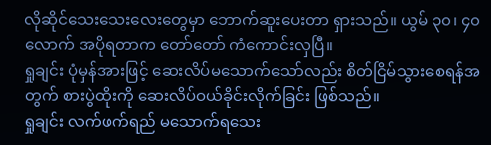လိုဆိုင်သေးသေးလေးတွေမှာ ဘောက်ဆူးပေးတာ ရှားသည်။ ယွမ် ၃၀၊ ၄၀ လောက် အပိုရတာက တော်တော် ကံကောင်းလှပြီ။
ရှုချင်း ပုံမှန်အားဖြင့် ဆေးလိပ်မသောက်သော်လည်း စိတ်ငြိမ်သွားစေရန်အတွက် စားပွဲထိုးကို ဆေးလိပ်ဝယ်ခိုင်းလိုက်ခြင်း ဖြစ်သည်။
ရှုချင်း လက်ဖက်ရည် မသောက်ရသေး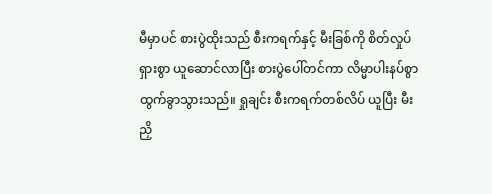မီမှာပင် စားပွဲထိုးသည် စီးကရက်နှင့် မီးခြစ်ကို စိတ်လှုပ်ရှားစွာ ယူဆောင်လာပြီး စားပွဲပေါ်တင်ကာ လိမ္မာပါးနပ်စွာ ထွက်ခွာသွားသည်။ ရှုချင်း စီးကရက်တစ်လိပ် ယူပြီး မီးညှိ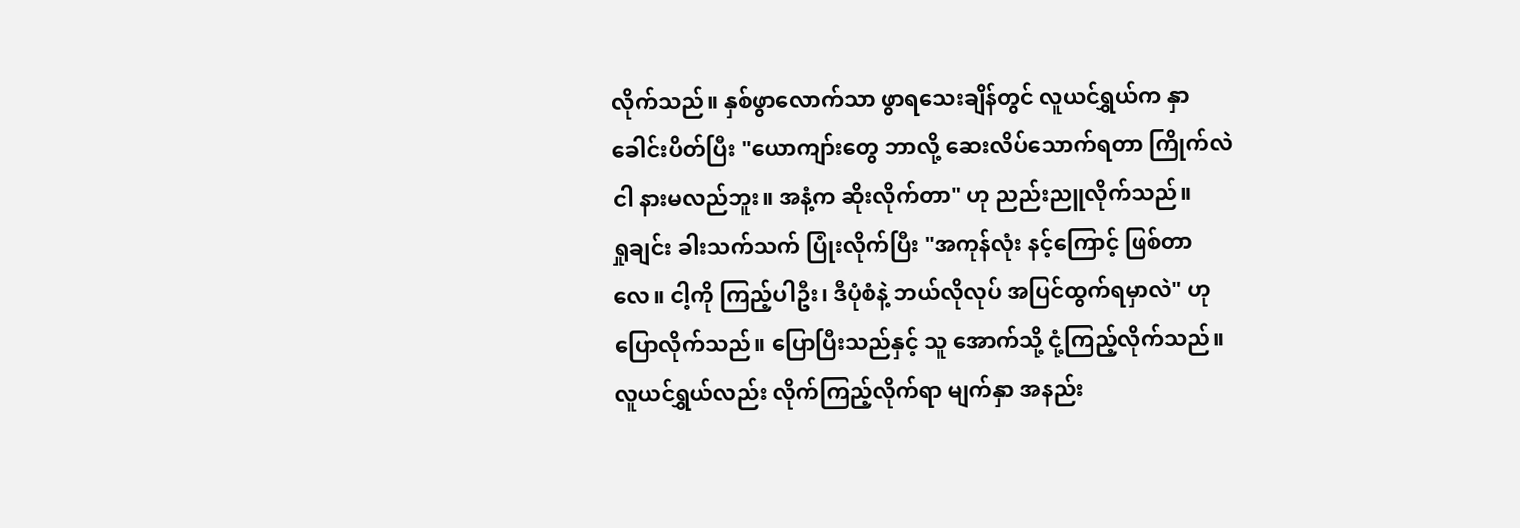လိုက်သည်။ နှစ်ဖွာလောက်သာ ဖွာရသေးချိန်တွင် လူယင်ရွှယ်က နှာခေါင်းပိတ်ပြီး "ယောကျာ်းတွေ ဘာလို့ ဆေးလိပ်သောက်ရတာ ကြိုက်လဲ ငါ နားမလည်ဘူး။ အနံ့က ဆိုးလိုက်တာ" ဟု ညည်းညူလိုက်သည်။
ရှုချင်း ခါးသက်သက် ပြုံးလိုက်ပြီး "အကုန်လုံး နင့်ကြောင့် ဖြစ်တာလေ။ ငါ့ကို ကြည့်ပါဦး၊ ဒီပုံစံနဲ့ ဘယ်လိုလုပ် အပြင်ထွက်ရမှာလဲ" ဟု ပြောလိုက်သည်။ ပြောပြီးသည်နှင့် သူ အောက်သို့ ငုံ့ကြည့်လိုက်သည်။ လူယင်ရွှယ်လည်း လိုက်ကြည့်လိုက်ရာ မျက်နှာ အနည်း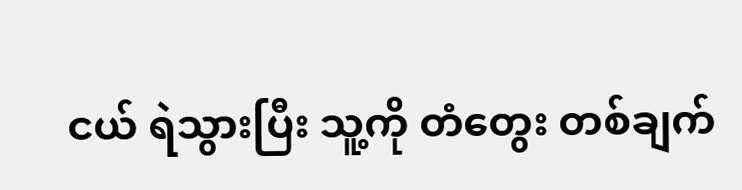ငယ် ရဲသွားပြီး သူ့ကို တံတွေး တစ်ချက်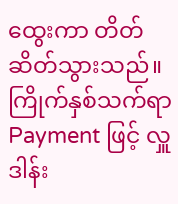ထွေးကာ တိတ်ဆိတ်သွားသည်။
ကြိုက်နှစ်သက်ရာ Payment ဖြင့် လှူဒါန်း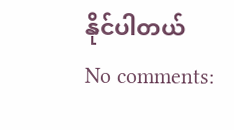နိုင်ပါတယ်
No comments: